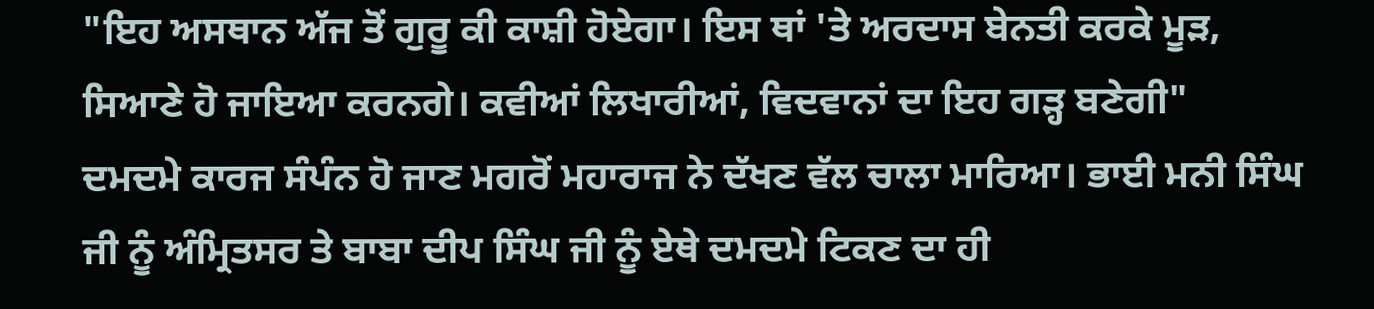"ਇਹ ਅਸਥਾਨ ਅੱਜ ਤੋਂ ਗੁਰੂ ਕੀ ਕਾਸ਼ੀ ਹੋਏਗਾ। ਇਸ ਥਾਂ 'ਤੇ ਅਰਦਾਸ ਬੇਨਤੀ ਕਰਕੇ ਮੂੜ, ਸਿਆਣੇ ਹੋ ਜਾਇਆ ਕਰਨਗੇ। ਕਵੀਆਂ ਲਿਖਾਰੀਆਂ, ਵਿਦਵਾਨਾਂ ਦਾ ਇਹ ਗੜ੍ਹ ਬਣੇਗੀ"
ਦਮਦਮੇ ਕਾਰਜ ਸੰਪੰਨ ਹੋ ਜਾਣ ਮਗਰੋਂ ਮਹਾਰਾਜ ਨੇ ਦੱਖਣ ਵੱਲ ਚਾਲਾ ਮਾਰਿਆ। ਭਾਈ ਮਨੀ ਸਿੰਘ ਜੀ ਨੂੰ ਅੰਮ੍ਰਿਤਸਰ ਤੇ ਬਾਬਾ ਦੀਪ ਸਿੰਘ ਜੀ ਨੂੰ ਏਥੇ ਦਮਦਮੇ ਟਿਕਣ ਦਾ ਹੀ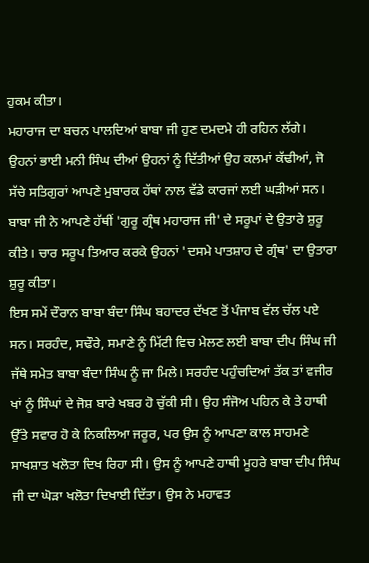ਹੁਕਮ ਕੀਤਾ।
ਮਹਾਰਾਜ ਦਾ ਬਚਨ ਪਾਲਦਿਆਂ ਬਾਬਾ ਜੀ ਹੁਣ ਦਮਦਮੇ ਹੀ ਰਹਿਨ ਲੱਗੇ। ਉਹਨਾਂ ਭਾਈ ਮਨੀ ਸਿੰਘ ਦੀਆਂ ਉਹਨਾਂ ਨੂੰ ਦਿੱਤੀਆਂ ਉਹ ਕਲਮਾਂ ਕੱਢੀਆਂ, ਜੋ ਸੱਚੇ ਸਤਿਗੁਰਾਂ ਆਪਣੇ ਮੁਬਾਰਕ ਹੱਥਾਂ ਨਾਲ ਵੱਡੇ ਕਾਰਜਾਂ ਲਈ ਘੜੀਆਂ ਸਨ। ਬਾਬਾ ਜੀ ਨੇ ਆਪਣੇ ਹੱਥੀਂ 'ਗੁਰੂ ਗ੍ਰੰਥ ਮਹਾਰਾਜ ਜੀ' ਦੇ ਸਰੂਪਾਂ ਦੇ ਉਤਾਰੇ ਸ਼ੁਰੂ ਕੀਤੇ। ਚਾਰ ਸਰੂਪ ਤਿਆਰ ਕਰਕੇ ਉਹਨਾਂ 'ਦਸਮੇ ਪਾਤਸ਼ਾਹ ਦੇ ਗ੍ਰੰਥ' ਦਾ ਉਤਾਰਾ ਸ਼ੁਰੂ ਕੀਤਾ।
ਇਸ ਸਮੇਂ ਦੌਰਾਨ ਬਾਬਾ ਬੰਦਾ ਸਿੰਘ ਬਹਾਦਰ ਦੱਖਣ ਤੋਂ ਪੰਜਾਬ ਵੱਲ ਚੱਲ ਪਏ ਸਨ। ਸਰਹੰਦ, ਸਢੌਰੇ, ਸਮਾਣੇ ਨੂੰ ਮਿੱਟੀ ਵਿਚ ਮੇਲਣ ਲਈ ਬਾਬਾ ਦੀਪ ਸਿੰਘ ਜੀ ਜੱਥੇ ਸਮੇਤ ਬਾਬਾ ਬੰਦਾ ਸਿੰਘ ਨੂੰ ਜਾ ਮਿਲੇ। ਸਰਹੰਦ ਪਹੁੰਚਦਿਆਂ ਤੱਕ ਤਾਂ ਵਜੀਰ ਖਾਂ ਨੂੰ ਸਿੰਘਾਂ ਦੇ ਜੋਸ਼ ਬਾਰੇ ਖਬਰ ਹੋ ਚੁੱਕੀ ਸੀ। ਉਹ ਸੰਜੋਅ ਪਹਿਨ ਕੇ ਤੇ ਹਾਥੀ ਉੱਤੇ ਸਵਾਰ ਹੋ ਕੇ ਨਿਕਲਿਆ ਜਰੂਰ, ਪਰ ਉਸ ਨੂੰ ਆਪਣਾ ਕਾਲ ਸਾਹਮਣੇ ਸਾਖਸ਼ਾਤ ਖਲੋਤਾ ਦਿਖ ਰਿਹਾ ਸੀ। ਉਸ ਨੂੰ ਆਪਣੇ ਹਾਥੀ ਮੂਹਰੇ ਬਾਬਾ ਦੀਪ ਸਿੰਘ ਜੀ ਦਾ ਘੋੜਾ ਖਲੋਤਾ ਦਿਖਾਈ ਦਿੱਤਾ। ਉਸ ਨੇ ਮਹਾਵਤ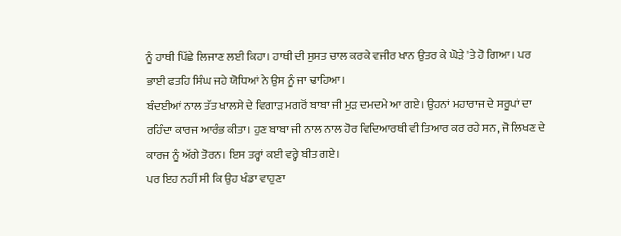ਨੂੰ ਹਾਥੀ ਪਿੱਛੇ ਲਿਜਾਣ ਲਈ ਕਿਹਾ। ਹਾਥੀ ਦੀ ਸੁਸਤ ਚਾਲ ਕਰਕੇ ਵਜੀਰ ਖਾਨ ਉਤਰ ਕੇ ਘੋੜੇ 'ਤੇ ਹੋ ਗਿਆ। ਪਰ ਭਾਈ ਫਤਹਿ ਸਿੰਘ ਜਹੇ ਯੋਧਿਆਂ ਨੇ ਉਸ ਨੂੰ ਜਾ ਢਾਹਿਆ।
ਬੰਦਈਆਂ ਨਾਲ ਤੱਤ ਖਾਲਸੇ ਦੇ ਵਿਗਾੜ ਮਗਰੋਂ ਬਾਬਾ ਜੀ ਮੁੜ ਦਮਦਮੇ ਆ ਗਏ। ਉਹਨਾਂ ਮਹਾਰਾਜ ਦੇ ਸਰੂਪਾਂ ਦਾ ਰਹਿੰਦਾ ਕਾਰਜ ਆਰੰਭ ਕੀਤਾ। ਹੁਣ ਬਾਬਾ ਜੀ ਨਾਲ ਨਾਲ ਹੋਰ ਵਿਦਿਆਰਥੀ ਵੀ ਤਿਆਰ ਕਰ ਰਹੇ ਸਨ, ਜੋ ਲਿਖਣ ਦੇ ਕਾਰਜ ਨੂੰ ਅੱਗੇ ਤੋਰਨ। ਇਸ ਤਰ੍ਹਾਂ ਕਈ ਵਰ੍ਹੇ ਬੀਤ ਗਏ।
ਪਰ ਇਹ ਨਹੀਂ ਸੀ ਕਿ ਉਹ ਖੰਡਾ ਵਾਹੁਣਾ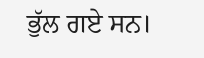ਭੁੱਲ ਗਏ ਸਨ।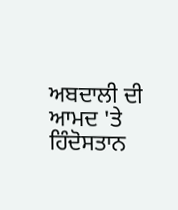ਅਬਦਾਲੀ ਦੀ ਆਮਦ 'ਤੇ ਹਿੰਦੋਸਤਾਨ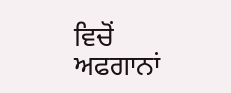ਵਿਚੋਂ ਅਫਗਾਨਾਂ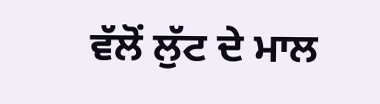ਵੱਲੋਂ ਲੁੱਟ ਦੇ ਮਾਲ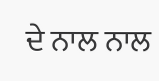ਦੇ ਨਾਲ ਨਾਲ